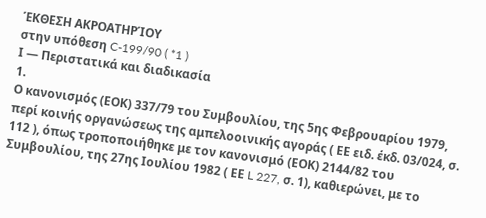ΈΚΘΕΣΗ ΑΚΡΟΑΤΗΡΊΟΥ
στην υπόθεση C-199/90 ( *1 )
Ι — Περιστατικά και διαδικασία
1.
Ο κανονισμός (ΕΟΚ) 337/79 του Συμβουλίου, της 5ης Φεβρουαρίου 1979, περί κοινής οργανώσεως της αμπελοοινικής αγοράς ( ΕΕ ειδ. έκδ. 03/024, σ. 112 ), όπως τροποποιήθηκε με τον κανονισμό (ΕΟΚ) 2144/82 του Συμβουλίου, της 27ης Ιουλίου 1982 ( ΕΕ L 227, σ. 1), καθιερώνει, με το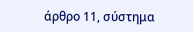άρθρο 11, σύστημα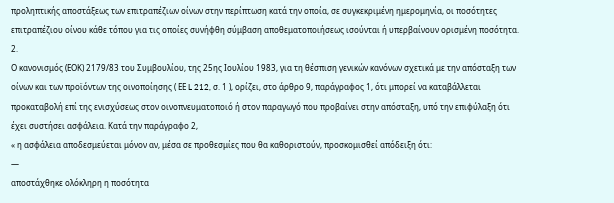προληπτικής αποστάξεως των επιτραπέζιων οίνων στην περίπτωση κατά την οποία, σε συγκεκριμένη ημερομηνία, οι ποσότητες επιτραπέζιου οίνου κάθε τόπου για τις οποίες συνήφθη σύμβαση αποθεματοποιήσεως ισούνται ή υπερβαίνουν ορισμένη ποσότητα.
2.
Ο κανονισμός (ΕΟΚ) 2179/83 του Συμβουλίου, της 25ης Ιουλίου 1983, για τη θέσπιση γενικών κανόνων σχετικά με την απόσταξη των οίνων και των προϊόντων της οινοποίησης ( ΕΕ L 212, σ. 1 ), ορίζει, στο άρθρο 9, παράγραφος 1, ότι μπορεί να καταβάλλεται προκαταβολή επί της ενισχύσεως στον οινοπνευματοποιό ή στον παραγωγό που προβαίνει στην απόσταξη, υπό την επιφύλαξη ότι έχει συστήσει ασφάλεια. Κατά την παράγραφο 2,
« η ασφάλεια αποδεσμεύεται μόνον αν, μέσα σε προθεσμίες που θα καθοριστούν, προσκομισθεί απόδειξη ότι:
—
αποστάχθηκε ολόκληρη η ποσότητα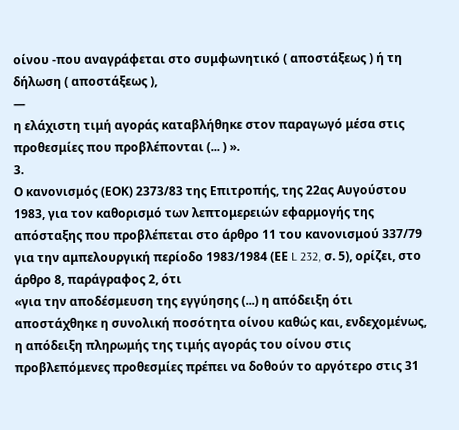οίνου -που αναγράφεται στο συμφωνητικό ( αποστάξεως ) ή τη δήλωση ( αποστάξεως ),
—
η ελάχιστη τιμή αγοράς καταβλήθηκε στον παραγωγό μέσα στις προθεσμίες που προβλέπονται (... ) ».
3.
Ο κανονισμός (ΕΟΚ) 2373/83 της Επιτροπής, της 22ας Αυγούστου 1983, για τον καθορισμό των λεπτομερειών εφαρμογής της απόσταξης που προβλέπεται στο άρθρο 11 του κανονισμού 337/79 για την αμπελουργική περίοδο 1983/1984 (ΕΕ L 232, σ. 5), ορίζει, στο άρθρο 8, παράγραφος 2, ότι
«για την αποδέσμευση της εγγύησης (...) η απόδειξη ότι αποστάχθηκε η συνολική ποσότητα οίνου καθώς και, ενδεχομένως, η απόδειξη πληρωμής της τιμής αγοράς του οίνου στις προβλεπόμενες προθεσμίες πρέπει να δοθούν το αργότερο στις 31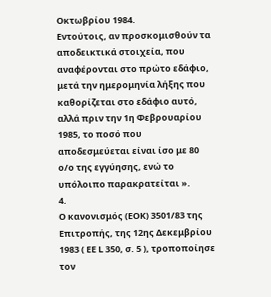Οκτωβρίου 1984.
Εντούτοις, αν προσκομισθούν τα αποδεικτικά στοιχεία, που αναφέρονται στο πρώτο εδάφιο, μετά την ημερομηνία λήξης που καθορίζεται στο εδάφιο αυτό, αλλά πριν την 1η Φεβρουαρίου 1985, το ποσό που αποδεσμεύεται είναι ίσο με 80 ο/ο της εγγύησης, ενώ το υπόλοιπο παρακρατείται ».
4.
Ο κανονισμός (ΕΟΚ) 3501/83 της Επιτροπής, της 12ης Δεκεμβρίου 1983 ( ΕΕ L 350, σ. 5 ), τροποποίησε τον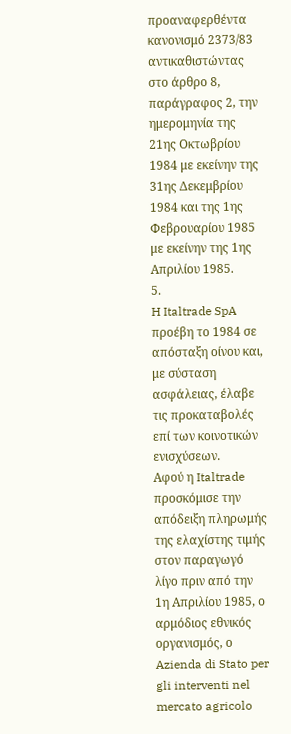προαναφερθέντα κανονισμό 2373/83 αντικαθιστώντας στο άρθρο 8, παράγραφος 2, την ημερομηνία της 21ης Οκτωβρίου 1984 με εκείνην της 31ης Δεκεμβρίου 1984 και της 1ης Φεβρουαρίου 1985 με εκείνην της 1ης Απριλίου 1985.
5.
H Italtrade SpA προέβη το 1984 σε απόσταξη οίνου και, με σύσταση ασφάλειας, έλαβε τις προκαταβολές επί των κοινοτικών ενισχύσεων.
Αφού η Italtrade προσκόμισε την απόδειξη πληρωμής της ελαχίστης τιμής στον παραγωγό λίγο πριν από την 1η Απριλίου 1985, ο αρμόδιος εθνικός οργανισμός, ο Azienda di Stato per gli interventi nel mercato agricolo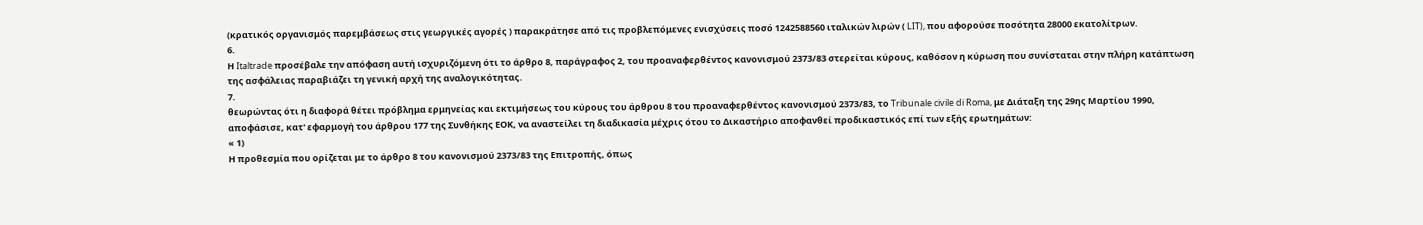(κρατικός οργανισμός παρεμβάσεως στις γεωργικές αγορές ) παρακράτησε από τις προβλεπόμενες ενισχύσεις ποσό 1242588560 ιταλικών λιρών ( LIT), που αφορούσε ποσότητα 28000 εκατολίτρων.
6.
Η Italtrade προσέβαλε την απόφαση αυτή ισχυριζόμενη ότι το άρθρο 8, παράγραφος 2, του προαναφερθέντος κανονισμού 2373/83 στερείται κύρους, καθόσον η κύρωση που συνίσταται στην πλήρη κατάπτωση της ασφάλειας παραβιάζει τη γενική αρχή της αναλογικότητας.
7.
θεωρώντας ότι η διαφορά θέτει πρόβλημα ερμηνείας και εκτιμήσεως του κύρους του άρθρου 8 του προαναφερθέντος κανονισμού 2373/83, το Tribunale civile di Roma, με Διάταξη της 29ης Μαρτίου 1990, αποφάσισε, κατ' εφαρμογή του άρθρου 177 της Συνθήκης ΕΟΚ, να αναστείλει τη διαδικασία μέχρις ότου το Δικαστήριο αποφανθεί προδικαστικός επί των εξής ερωτημάτων:
« 1)
Η προθεσμία που ορίζεται με το άρθρο 8 του κανονισμού 2373/83 της Επιτροπής, όπως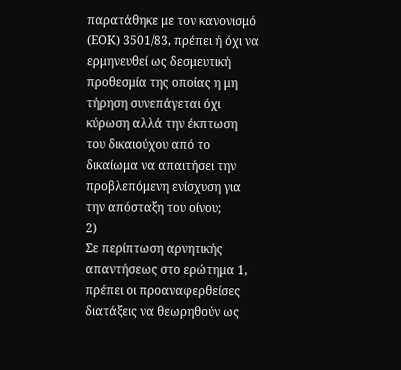παρατάθηκε με τον κανονισμό (ΕΟΚ) 3501/83, πρέπει ή όχι να ερμηνευθεί ως δεσμευτική προθεσμία της οποίας η μη τήρηση συνεπάγεται όχι κύρωση αλλά την έκπτωση του δικαιούχου από το δικαίωμα να απαιτήσει την προβλεπόμενη ενίσχυση για την απόσταξη του οίνου;
2)
Σε περίπτωση αρνητικής απαντήσεως στο ερώτημα 1, πρέπει οι προαναφερθείσες διατάξεις να θεωρηθούν ως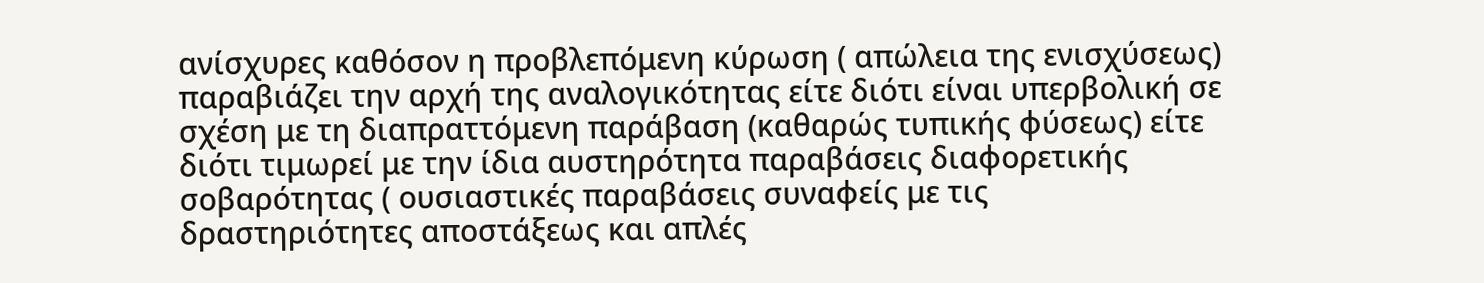ανίσχυρες καθόσον η προβλεπόμενη κύρωση ( απώλεια της ενισχύσεως) παραβιάζει την αρχή της αναλογικότητας είτε διότι είναι υπερβολική σε σχέση με τη διαπραττόμενη παράβαση (καθαρώς τυπικής φύσεως) είτε διότι τιμωρεί με την ίδια αυστηρότητα παραβάσεις διαφορετικής σοβαρότητας ( ουσιαστικές παραβάσεις συναφείς με τις δραστηριότητες αποστάξεως και απλές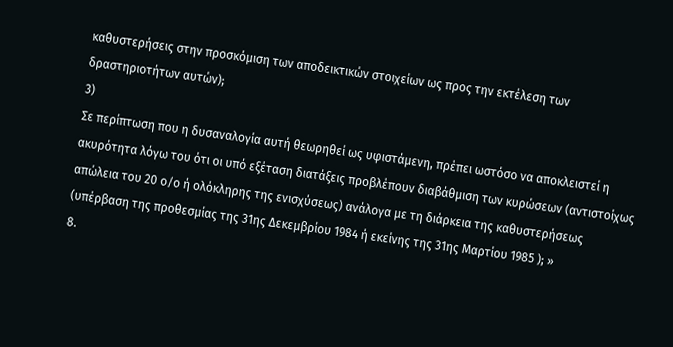καθυστερήσεις στην προσκόμιση των αποδεικτικών στοιχείων ως προς την εκτέλεση των δραστηριοτήτων αυτών);
3)
Σε περίπτωση που η δυσαναλογία αυτή θεωρηθεί ως υφιστάμενη, πρέπει ωστόσο να αποκλειστεί η ακυρότητα λόγω του ότι οι υπό εξέταση διατάξεις προβλέπουν διαβάθμιση των κυρώσεων (αντιστοίχως απώλεια του 20 ο/ο ή ολόκληρης της ενισχύσεως) ανάλογα με τη διάρκεια της καθυστερήσεως (υπέρβαση της προθεσμίας της 31ης Δεκεμβρίου 1984 ή εκείνης της 31ης Μαρτίου 1985 ); »
8.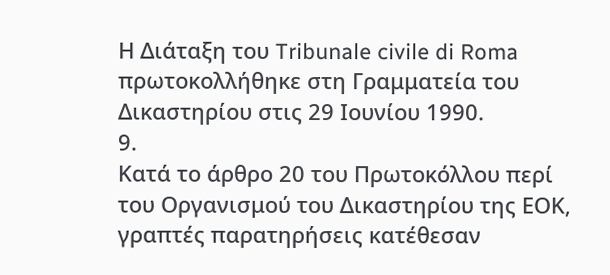Η Διάταξη του Tribunale civile di Roma πρωτοκολλήθηκε στη Γραμματεία του Δικαστηρίου στις 29 Ιουνίου 1990.
9.
Κατά το άρθρο 20 του Πρωτοκόλλου περί του Οργανισμού του Δικαστηρίου της ΕΟΚ, γραπτές παρατηρήσεις κατέθεσαν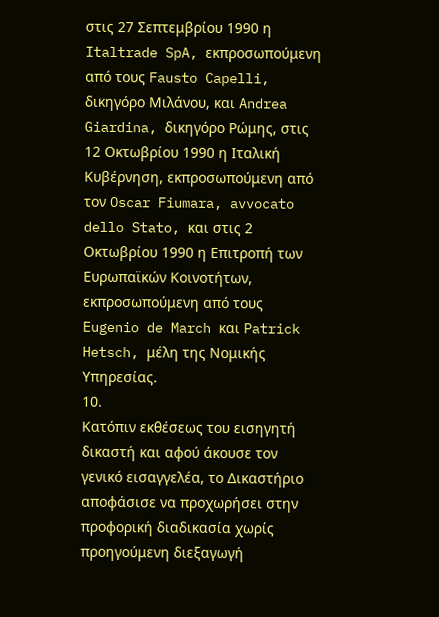στις 27 Σεπτεμβρίου 1990 η Italtrade SpA, εκπροσωπούμενη από τους Fausto Capelli, δικηγόρο Μιλάνου, και Andrea Giardina, δικηγόρο Ρώμης, στις 12 Οκτωβρίου 1990 η Ιταλική Κυβέρνηση, εκπροσωπούμενη από τον Oscar Fiumara, avvocato dello Stato, και στις 2 Οκτωβρίου 1990 η Επιτροπή των Ευρωπαϊκών Κοινοτήτων, εκπροσωπούμενη από τους Eugenio de March και Patrick Hetsch, μέλη της Νομικής Υπηρεσίας.
10.
Κατόπιν εκθέσεως του εισηγητή δικαστή και αφού άκουσε τον γενικό εισαγγελέα, το Δικαστήριο αποφάσισε να προχωρήσει στην προφορική διαδικασία χωρίς προηγούμενη διεξαγωγή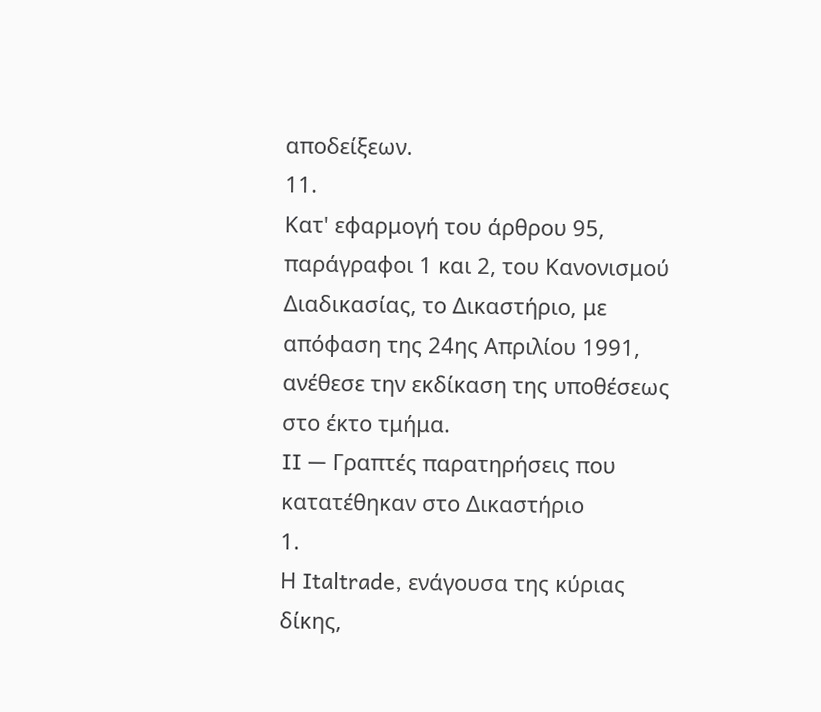αποδείξεων.
11.
Κατ' εφαρμογή του άρθρου 95, παράγραφοι 1 και 2, του Κανονισμού Διαδικασίας, το Δικαστήριο, με απόφαση της 24ης Απριλίου 1991, ανέθεσε την εκδίκαση της υποθέσεως στο έκτο τμήμα.
II — Γραπτές παρατηρήσεις που κατατέθηκαν στο Δικαστήριο
1.
Η Italtrade, ενάγουσα της κύριας δίκης,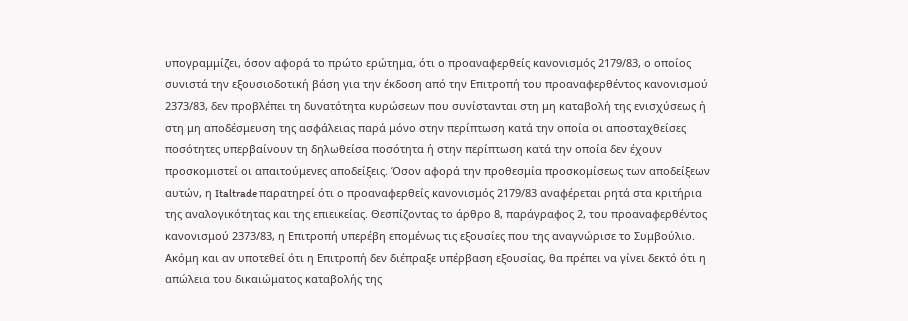υπογραμμίζει, όσον αφορά το πρώτο ερώτημα, ότι ο προαναφερθείς κανονισμός 2179/83, ο οποίος συνιστά την εξουσιοδοτική βάση για την έκδοση από την Επιτροπή του προαναφερθέντος κανονισμού 2373/83, δεν προβλέπει τη δυνατότητα κυρώσεων που συνίστανται στη μη καταβολή της ενισχύσεως ή στη μη αποδέσμευση της ασφάλειας παρά μόνο στην περίπτωση κατά την οποία οι αποσταχθείσες ποσότητες υπερβαίνουν τη δηλωθείσα ποσότητα ή στην περίπτωση κατά την οποία δεν έχουν προσκομιστεί οι απαιτούμενες αποδείξεις. Όσον αφορά την προθεσμία προσκομίσεως των αποδείξεων αυτών, η Italtrade παρατηρεί ότι ο προαναφερθείς κανονισμός 2179/83 αναφέρεται ρητά στα κριτήρια της αναλογικότητας και της επιεικείας. Θεσπίζοντας το άρθρο 8, παράγραφος 2, του προαναφερθέντος κανονισμού 2373/83, η Επιτροπή υπερέβη επομένως τις εξουσίες που της αναγνώρισε το Συμβούλιο.
Ακόμη και αν υποτεθεί ότι η Επιτροπή δεν διέπραξε υπέρβαση εξουσίας, θα πρέπει να γίνει δεκτό ότι η απώλεια του δικαιώματος καταβολής της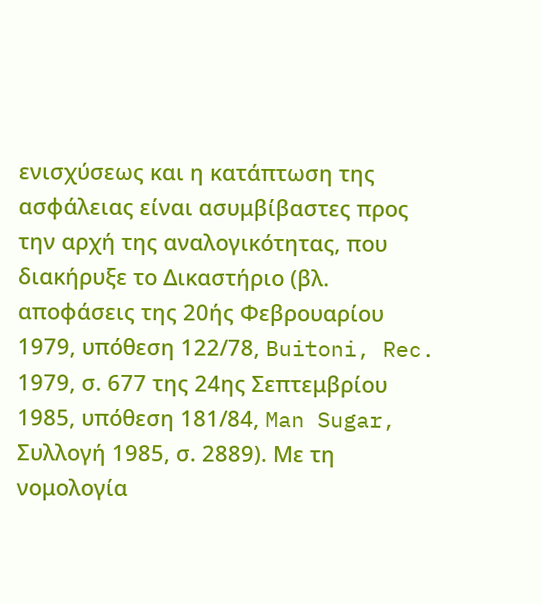ενισχύσεως και η κατάπτωση της ασφάλειας είναι ασυμβίβαστες προς την αρχή της αναλογικότητας, που διακήρυξε το Δικαστήριο (βλ. αποφάσεις της 20ής Φεβρουαρίου 1979, υπόθεση 122/78, Buitoni, Rec. 1979, σ. 677 της 24ης Σεπτεμβρίου 1985, υπόθεση 181/84, Man Sugar, Συλλογή 1985, σ. 2889). Με τη νομολογία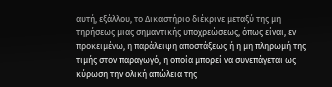αυτή, εξάλλου, το Δικαστήριο διέκρινε μεταξύ της μη τηρήσεως μιας σημαντικής υποχρεώσεως, όπως είναι, εν προκειμένω, η παράλειψη αποστάξεως ή η μη πληρωμή της τιμής στον παραγωγό, η οποία μπορεί να συνεπάγεται ως κύρωση την ολική απώλεια της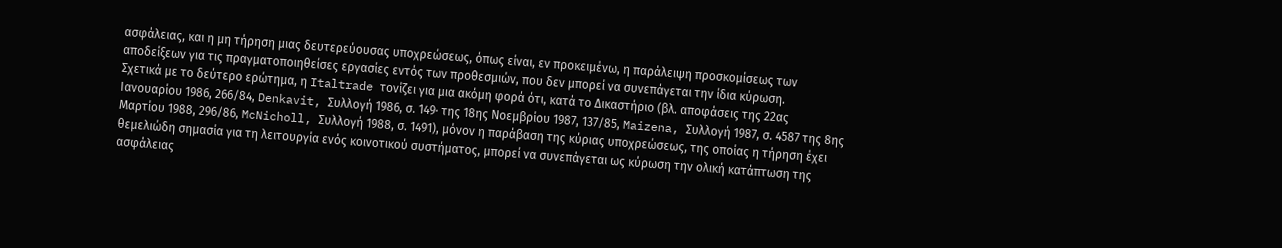ασφάλειας, και η μη τήρηση μιας δευτερεύουσας υποχρεώσεως, όπως είναι, εν προκειμένω, η παράλειψη προσκομίσεως των αποδείξεων για τις πραγματοποιηθείσες εργασίες εντός των προθεσμιών, που δεν μπορεί να συνεπάγεται την ίδια κύρωση.
Σχετικά με το δεύτερο ερώτημα, η Italtrade τονίζει για μια ακόμη φορά ότι, κατά το Δικαστήριο (βλ. αποφάσεις της 22ας Ιανουαρίου 1986, 266/84, Denkavit, Συλλογή 1986, σ. 149· της 18ης Νοεμβρίου 1987, 137/85, Maizena, Συλλογή 1987, σ. 4587 της 8ης Μαρτίου 1988, 296/86, McNicholl, Συλλογή 1988, σ. 1491), μόνον η παράβαση της κύριας υποχρεώσεως, της οποίας η τήρηση έχει θεμελιώδη σημασία για τη λειτουργία ενός κοινοτικού συστήματος, μπορεί να συνεπάγεται ως κύρωση την ολική κατάπτωση της ασφάλειας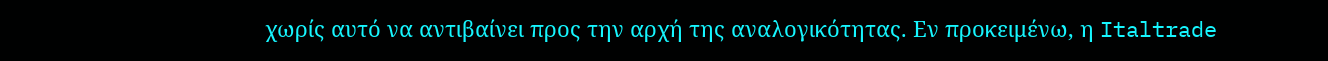χωρίς αυτό να αντιβαίνει προς την αρχή της αναλογικότητας. Εν προκειμένω, η Italtrade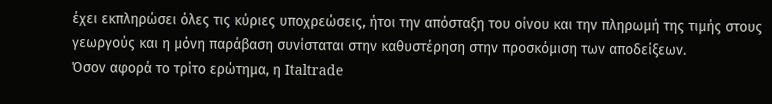έχει εκπληρώσει όλες τις κύριες υποχρεώσεις, ήτοι την απόσταξη του οίνου και την πληρωμή της τιμής στους γεωργούς και η μόνη παράβαση συνίσταται στην καθυστέρηση στην προσκόμιση των αποδείξεων.
Όσον αφορά το τρίτο ερώτημα, η Italtrade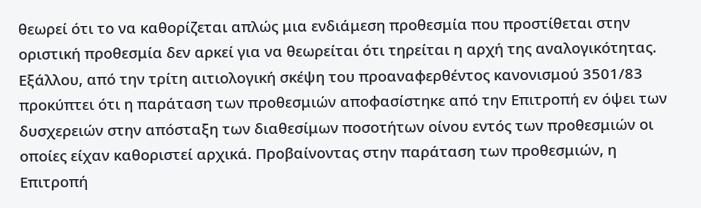θεωρεί ότι το να καθορίζεται απλώς μια ενδιάμεση προθεσμία που προστίθεται στην οριστική προθεσμία δεν αρκεί για να θεωρείται ότι τηρείται η αρχή της αναλογικότητας. Εξάλλου, από την τρίτη αιτιολογική σκέψη του προαναφερθέντος κανονισμού 3501/83 προκύπτει ότι η παράταση των προθεσμιών αποφασίστηκε από την Επιτροπή εν όψει των δυσχερειών στην απόσταξη των διαθεσίμων ποσοτήτων οίνου εντός των προθεσμιών οι οποίες είχαν καθοριστεί αρχικά. Προβαίνοντας στην παράταση των προθεσμιών, η Επιτροπή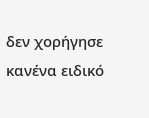δεν χορήγησε κανένα ειδικό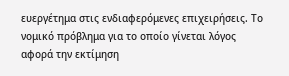ευεργέτημα στις ενδιαφερόμενες επιχειρήσεις. Το νομικό πρόβλημα για το οποίο γίνεται λόγος αφορά την εκτίμηση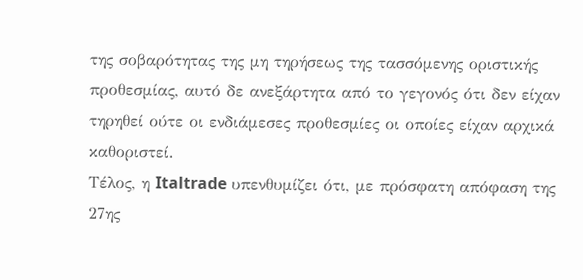της σοβαρότητας της μη τηρήσεως της τασσόμενης οριστικής προθεσμίας, αυτό δε ανεξάρτητα από το γεγονός ότι δεν είχαν τηρηθεί ούτε οι ενδιάμεσες προθεσμίες οι οποίες είχαν αρχικά καθοριστεί.
Τέλος, η Italtrade υπενθυμίζει ότι, με πρόσφατη απόφαση της 27ης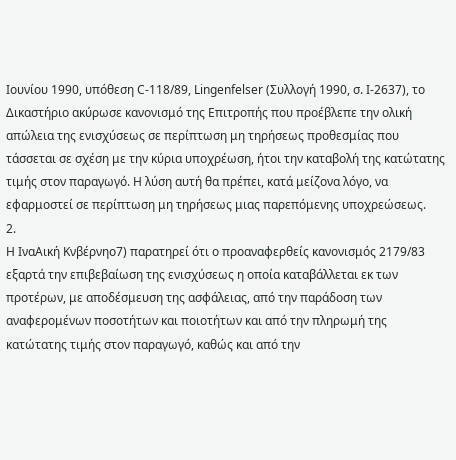Ιουνίου 1990, υπόθεση C-118/89, Lingenfelser (Συλλογή 1990, σ. I-2637), το Δικαστήριο ακύρωσε κανονισμό της Επιτροπής που προέβλεπε την ολική απώλεια της ενισχύσεως σε περίπτωση μη τηρήσεως προθεσμίας που τάσσεται σε σχέση με την κύρια υποχρέωση, ήτοι την καταβολή της κατώτατης τιμής στον παραγωγό. Η λύση αυτή θα πρέπει, κατά μείζονα λόγο, να εφαρμοστεί σε περίπτωση μη τηρήσεως μιας παρεπόμενης υποχρεώσεως.
2.
Η ΙναΑική Κνβέρνηο7) παρατηρεί ότι ο προαναφερθείς κανονισμός 2179/83 εξαρτά την επιβεβαίωση της ενισχύσεως η οποία καταβάλλεται εκ των προτέρων, με αποδέσμευση της ασφάλειας, από την παράδοση των αναφερομένων ποσοτήτων και ποιοτήτων και από την πληρωμή της κατώτατης τιμής στον παραγωγό, καθώς και από την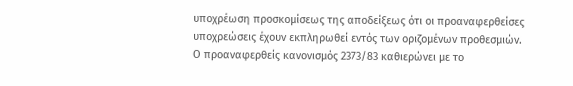υποχρέωση προσκομίσεως της αποδείξεως ότι οι προαναφερθείσες υποχρεώσεις έχουν εκπληρωθεί εντός των οριζομένων προθεσμιών.
Ο προαναφερθείς κανονισμός 2373/83 καθιερώνει με το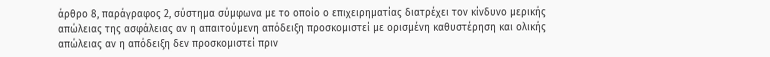άρθρο 8, παράγραφος 2, σύστημα σύμφωνα με το οποίο ο επιχειρηματίας διατρέχει τον κίνδυνο μερικής απώλειας της ασφάλειας αν η απαιτούμενη απόδειξη προσκομιστεί με ορισμένη καθυστέρηση και ολικής απώλειας αν η απόδειξη δεν προσκομιστεί πριν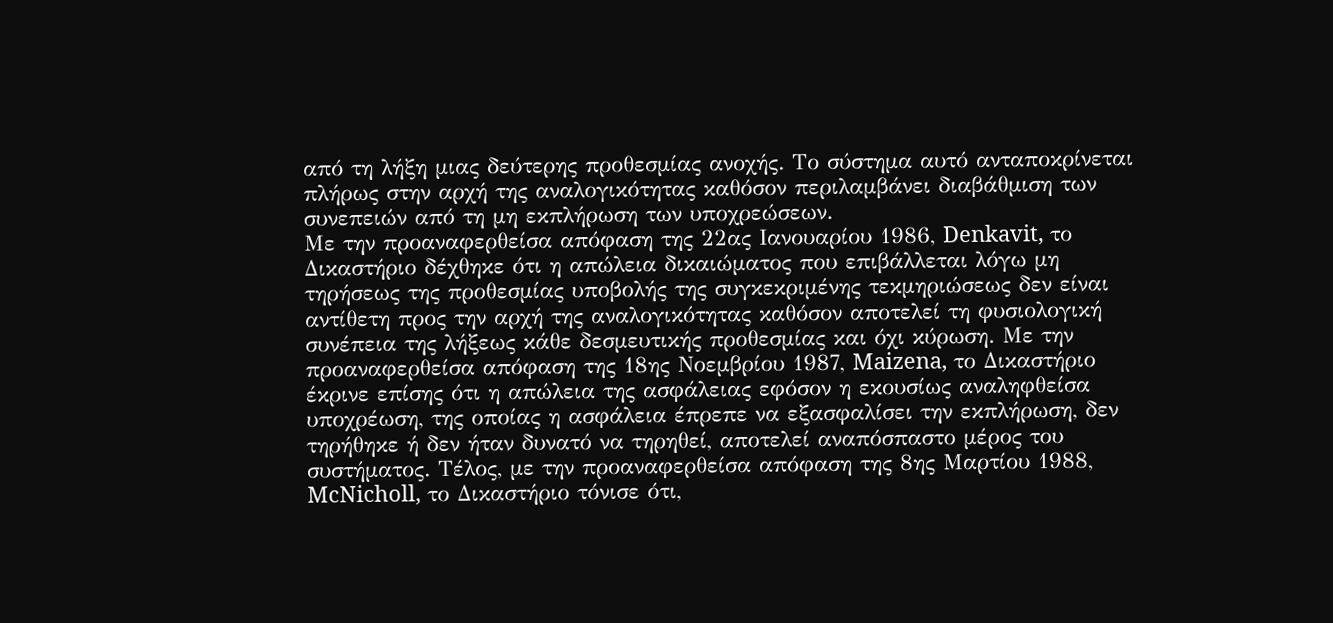από τη λήξη μιας δεύτερης προθεσμίας ανοχής. Το σύστημα αυτό ανταποκρίνεται πλήρως στην αρχή της αναλογικότητας καθόσον περιλαμβάνει διαβάθμιση των συνεπειών από τη μη εκπλήρωση των υποχρεώσεων.
Με την προαναφερθείσα απόφαση της 22ας Ιανουαρίου 1986, Denkavit, το Δικαστήριο δέχθηκε ότι η απώλεια δικαιώματος που επιβάλλεται λόγω μη τηρήσεως της προθεσμίας υποβολής της συγκεκριμένης τεκμηριώσεως δεν είναι αντίθετη προς την αρχή της αναλογικότητας καθόσον αποτελεί τη φυσιολογική συνέπεια της λήξεως κάθε δεσμευτικής προθεσμίας και όχι κύρωση. Με την προαναφερθείσα απόφαση της 18ης Νοεμβρίου 1987, Maizena, το Δικαστήριο έκρινε επίσης ότι η απώλεια της ασφάλειας εφόσον η εκουσίως αναληφθείσα υποχρέωση, της οποίας η ασφάλεια έπρεπε να εξασφαλίσει την εκπλήρωση, δεν τηρήθηκε ή δεν ήταν δυνατό να τηρηθεί, αποτελεί αναπόσπαστο μέρος του συστήματος. Τέλος, με την προαναφερθείσα απόφαση της 8ης Μαρτίου 1988, McNicholl, το Δικαστήριο τόνισε ότι,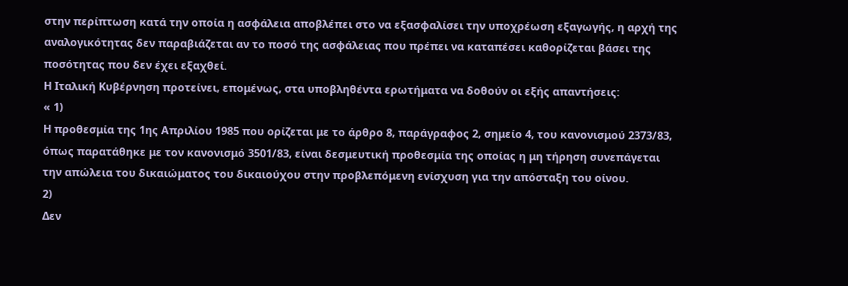στην περίπτωση κατά την οποία η ασφάλεια αποβλέπει στο να εξασφαλίσει την υποχρέωση εξαγωγής, η αρχή της αναλογικότητας δεν παραβιάζεται αν το ποσό της ασφάλειας που πρέπει να καταπέσει καθορίζεται βάσει της ποσότητας που δεν έχει εξαχθεί.
Η Ιταλική Κυβέρνηση προτείνει, επομένως, στα υποβληθέντα ερωτήματα να δοθούν οι εξής απαντήσεις:
« 1)
Η προθεσμία της 1ης Απριλίου 1985 που ορίζεται με το άρθρο 8, παράγραφος 2, σημείο 4, του κανονισμού 2373/83, όπως παρατάθηκε με τον κανονισμό 3501/83, είναι δεσμευτική προθεσμία της οποίας η μη τήρηση συνεπάγεται την απώλεια του δικαιώματος του δικαιούχου στην προβλεπόμενη ενίσχυση για την απόσταξη του οίνου.
2)
Δεν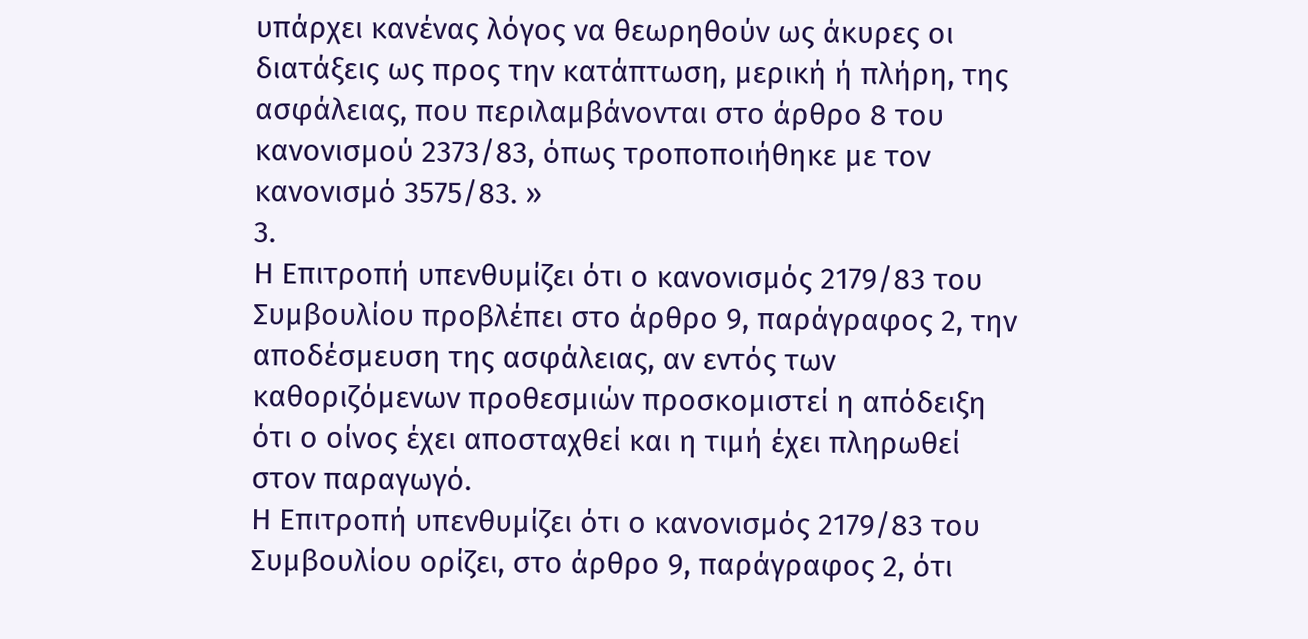υπάρχει κανένας λόγος να θεωρηθούν ως άκυρες οι διατάξεις ως προς την κατάπτωση, μερική ή πλήρη, της ασφάλειας, που περιλαμβάνονται στο άρθρο 8 του κανονισμού 2373/83, όπως τροποποιήθηκε με τον κανονισμό 3575/83. »
3.
Η Επιτροπή υπενθυμίζει ότι ο κανονισμός 2179/83 του Συμβουλίου προβλέπει στο άρθρο 9, παράγραφος 2, την αποδέσμευση της ασφάλειας, αν εντός των καθοριζόμενων προθεσμιών προσκομιστεί η απόδειξη ότι ο οίνος έχει αποσταχθεί και η τιμή έχει πληρωθεί στον παραγωγό.
Η Επιτροπή υπενθυμίζει ότι ο κανονισμός 2179/83 του Συμβουλίου ορίζει, στο άρθρο 9, παράγραφος 2, ότι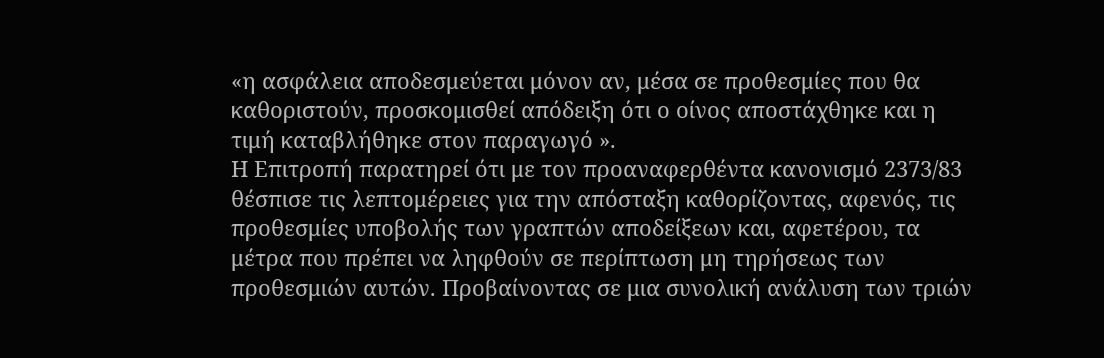«η ασφάλεια αποδεσμεύεται μόνον αν, μέσα σε προθεσμίες που θα καθοριστούν, προσκομισθεί απόδειξη ότι ο οίνος αποστάχθηκε και η τιμή καταβλήθηκε στον παραγωγό ».
Η Επιτροπή παρατηρεί ότι με τον προαναφερθέντα κανονισμό 2373/83 θέσπισε τις λεπτομέρειες για την απόσταξη καθορίζοντας, αφενός, τις προθεσμίες υποβολής των γραπτών αποδείξεων και, αφετέρου, τα μέτρα που πρέπει να ληφθούν σε περίπτωση μη τηρήσεως των προθεσμιών αυτών. Προβαίνοντας σε μια συνολική ανάλυση των τριών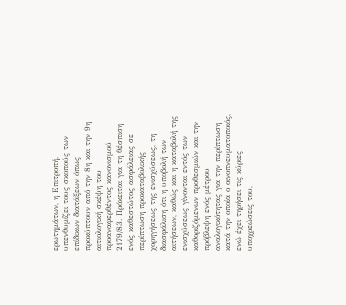ερωτημάτων, η Επιτροπή, υπενθυμίζει τους σκοπούς των επίδικων διατάξεων όπως προκύπτουν από την 8η και την 9η αιτιολογική σκέψη του προαναφερθέντος κανονισμού 2179/83. Πρόκειται για τη θέσπιση ενός καθεστώτος ασφάλειας σε περίπτωση προκαταβολικής χορηγήσεως της ενισχύσεως, τη διασφάλιση ότι η υποβολή των αιτήσεων, καθώς και η καταβολή της ενισχύσεως γίνονται εντός των καθοριζόμενων προθεσμιών και την πρόβλεψη ενός μέτρου αναλογικότητας για την περίπτωση κατά την οποία ο οινοπνευματοποιός, ενώ έχει τηρήσει τις κύριες υποχρεώσεις του,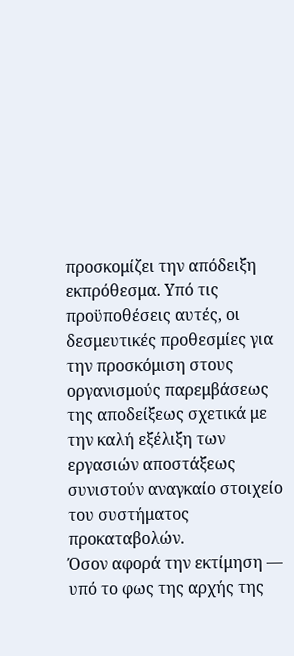προσκομίζει την απόδειξη εκπρόθεσμα. Υπό τις προϋποθέσεις αυτές, οι δεσμευτικές προθεσμίες για την προσκόμιση στους οργανισμούς παρεμβάσεως της αποδείξεως σχετικά με την καλή εξέλιξη των εργασιών αποστάξεως συνιστούν αναγκαίο στοιχείο του συστήματος προκαταβολών.
Όσον αφορά την εκτίμηση — υπό το φως της αρχής της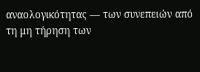αναολογικότητας — των συνεπειών από τη μη τήρηση των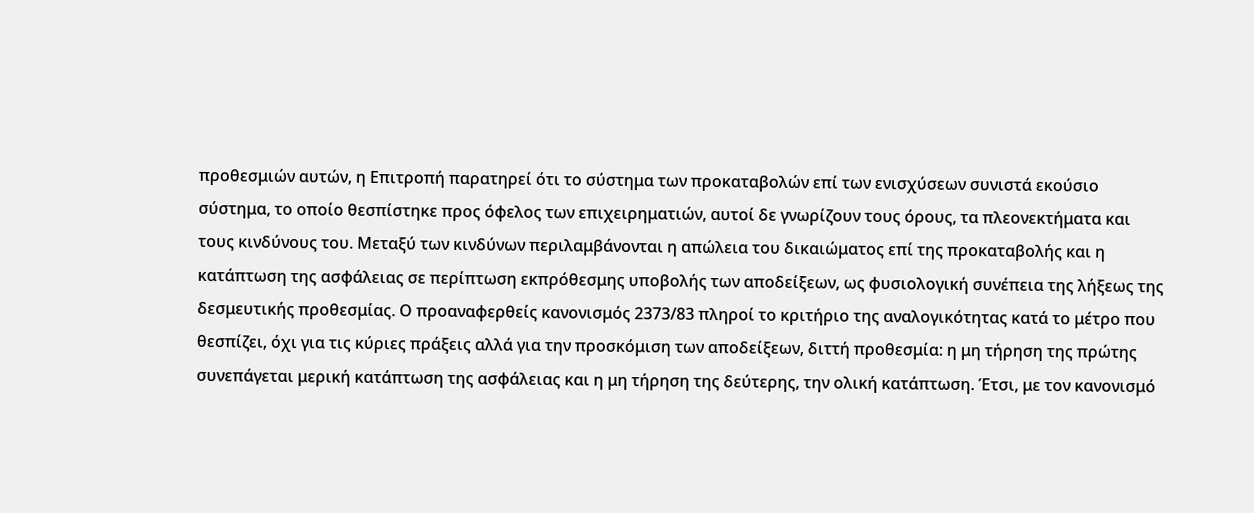προθεσμιών αυτών, η Επιτροπή παρατηρεί ότι το σύστημα των προκαταβολών επί των ενισχύσεων συνιστά εκούσιο σύστημα, το οποίο θεσπίστηκε προς όφελος των επιχειρηματιών, αυτοί δε γνωρίζουν τους όρους, τα πλεονεκτήματα και τους κινδύνους του. Μεταξύ των κινδύνων περιλαμβάνονται η απώλεια του δικαιώματος επί της προκαταβολής και η κατάπτωση της ασφάλειας σε περίπτωση εκπρόθεσμης υποβολής των αποδείξεων, ως φυσιολογική συνέπεια της λήξεως της δεσμευτικής προθεσμίας. Ο προαναφερθείς κανονισμός 2373/83 πληροί το κριτήριο της αναλογικότητας κατά το μέτρο που θεσπίζει, όχι για τις κύριες πράξεις αλλά για την προσκόμιση των αποδείξεων, διττή προθεσμία: η μη τήρηση της πρώτης συνεπάγεται μερική κατάπτωση της ασφάλειας και η μη τήρηση της δεύτερης, την ολική κατάπτωση. Έτσι, με τον κανονισμό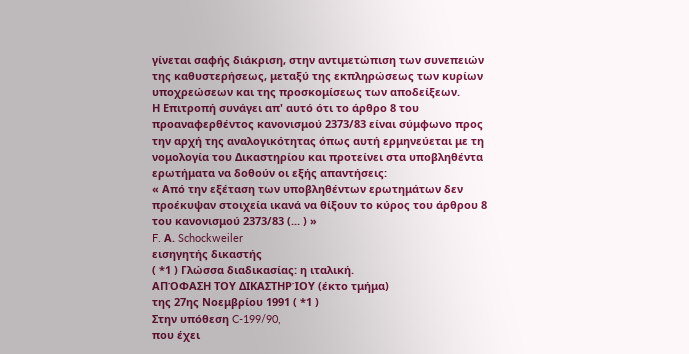γίνεται σαφής διάκριση, στην αντιμετώπιση των συνεπειών της καθυστερήσεως, μεταξύ της εκπληρώσεως των κυρίων υποχρεώσεων και της προσκομίσεως των αποδείξεων.
Η Επιτροπή συνάγει απ' αυτό ότι το άρθρο 8 του προαναφερθέντος κανονισμού 2373/83 είναι σύμφωνο προς την αρχή της αναλογικότητας όπως αυτή ερμηνεύεται με τη νομολογία του Δικαστηρίου και προτείνει στα υποβληθέντα ερωτήματα να δοθούν οι εξής απαντήσεις:
« Από την εξέταση των υποβληθέντων ερωτημάτων δεν προέκυψαν στοιχεία ικανά να θίξουν το κύρος του άρθρου 8 του κανονισμού 2373/83 (... ) »
F. Α. Schockweiler
εισηγητής δικαστής
( *1 ) Γλώσσα διαδικασίας: η ιταλική.
ΑΠΌΦΑΣΗ ΤΟΥ ΔΙΚΑΣΤΗΡΊΟΥ (έκτο τμήμα)
της 27ης Νοεμβρίου 1991 ( *1 )
Στην υπόθεση C-199/90,
που έχει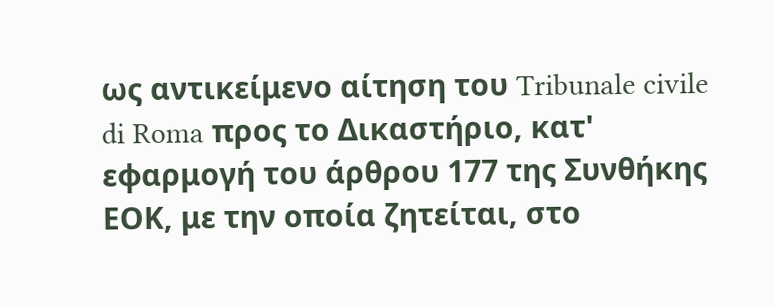ως αντικείμενο αίτηση του Tribunale civile di Roma προς το Δικαστήριο, κατ' εφαρμογή του άρθρου 177 της Συνθήκης ΕΟΚ, με την οποία ζητείται, στο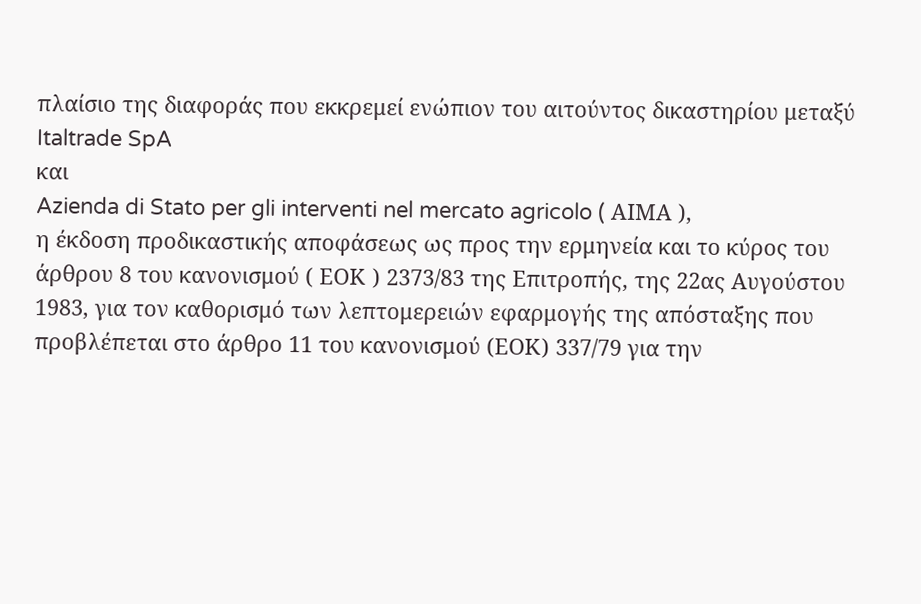πλαίσιο της διαφοράς που εκκρεμεί ενώπιον του αιτούντος δικαστηρίου μεταξύ
Italtrade SpA
και
Azienda di Stato per gli interventi nel mercato agricolo ( ΑΙΜΑ ),
η έκδοση προδικαστικής αποφάσεως ως προς την ερμηνεία και το κύρος του άρθρου 8 του κανονισμού ( ΕΟΚ ) 2373/83 της Επιτροπής, της 22ας Αυγούστου 1983, για τον καθορισμό των λεπτομερειών εφαρμογής της απόσταξης που προβλέπεται στο άρθρο 11 του κανονισμού (ΕΟΚ) 337/79 για την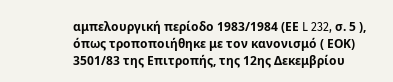αμπελουργική περίοδο 1983/1984 (ΕΕ L 232, σ. 5 ), όπως τροποποιήθηκε με τον κανονισμό ( ΕΟΚ) 3501/83 της Επιτροπής, της 12ης Δεκεμβρίου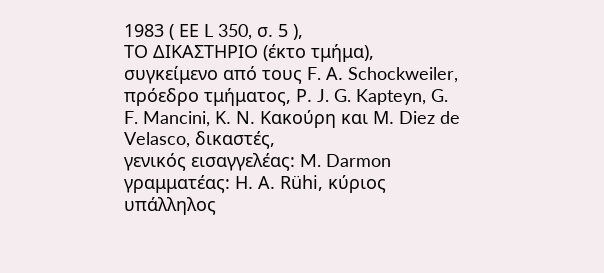1983 ( ΕΕ L 350, σ. 5 ),
ΤΟ ΔΙΚΑΣΤΗΡΙΟ (έκτο τμήμα),
συγκείμενο από τους F. Α. Schockweiler, πρόεδρο τμήματος, Ρ. J. G. Kapteyn, G. F. Mancini, Κ. Ν. Κακούρη και Μ. Diez de Velasco, δικαστές,
γενικός εισαγγελέας: M. Darmon
γραμματέας: Η. Α. Rühi, κύριος υπάλληλος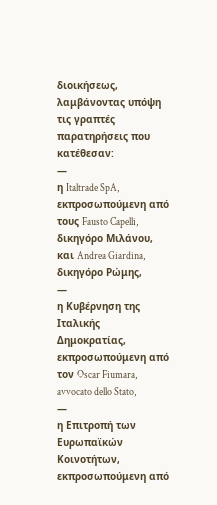διοικήσεως,
λαμβάνοντας υπόψη τις γραπτές παρατηρήσεις που κατέθεσαν:
—
η Italtrade SpA, εκπροσωπούμενη από τους Fausto Capelli, δικηγόρο Μιλάνου, και Andrea Giardina, δικηγόρο Ρώμης,
—
η Κυβέρνηση της Ιταλικής Δημοκρατίας, εκπροσωπούμενη από τον Oscar Fiumara, avvocato dello Stato,
—
η Επιτροπή των Ευρωπαϊκών Κοινοτήτων, εκπροσωπούμενη από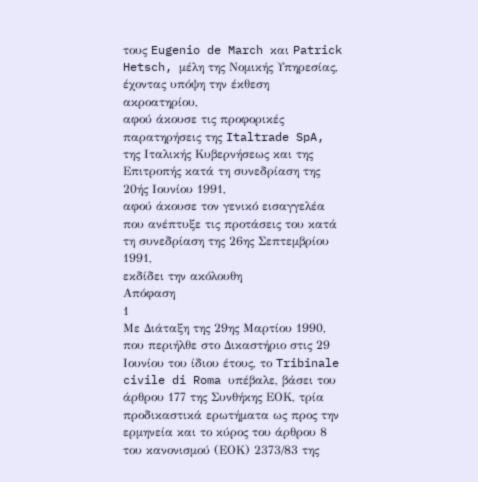τους Eugenio de March και Patrick Hetsch, μέλη της Νομικής Υπηρεσίας,
έχοντας υπόψη την έκθεση ακροατηρίου,
αφού άκουσε τις προφορικές παρατηρήσεις της Italtrade SpA, της Ιταλικής Κυβερνήσεως και της Επιτροπής κατά τη συνεδρίαση της 20ής Ιουνίου 1991,
αφού άκουσε τον γενικό εισαγγελέα που ανέπτυξε τις προτάσεις του κατά τη συνεδρίαση της 26ης Σεπτεμβρίου 1991,
εκδίδει την ακόλουθη
Απόφαση
1
Με Διάταξη της 29ης Μαρτίου 1990, που περιήλθε στο Δικαστήριο στις 29 Ιουνίου του ίδιου έτους, το Tribinale civile di Roma υπέβαλε, βάσει του άρθρου 177 της Συνθήκης ΕΟΚ, τρία προδικαστικά ερωτήματα ως προς την ερμηνεία και το κύρος του άρθρου 8 του κανονισμού (ΕΟΚ) 2373/83 της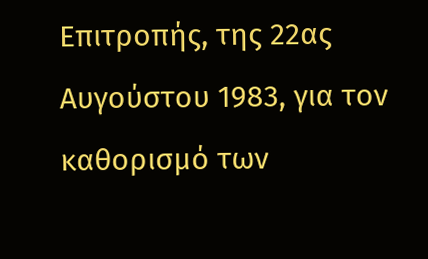Επιτροπής, της 22ας Αυγούστου 1983, για τον καθορισμό των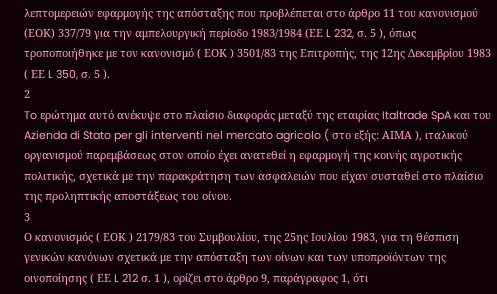λεπτομερειών εφαρμογής της απόσταξης που προβλέπεται στο άρθρο 11 του κανονισμού (ΕΟΚ) 337/79 για την αμπελουργική περίοδο 1983/1984 (ΕΕ L 232, σ. 5 ), όπως τροποποιήθηκε με τον κανονισμό ( ΕΟΚ ) 3501/83 της Επιτροπής, της 12ης Δεκεμβρίου 1983 ( ΕΕ L 350, σ. 5 ).
2
To ερώτημα αυτό ανέκυψε στο πλαίσιο διαφοράς μεταξύ της εταιρίας Italtrade SpA και του Azienda di Stato per gli interventi nel mercato agricolo ( στο εξής: ΑΙΜΑ ), ιταλικού οργανισμού παρεμβάσεως στον οποίο έχει ανατεθεί η εφαρμογή της κοινής αγροτικής πολιτικής, σχετικά με την παρακράτηση των ασφαλειών που είχαν συσταθεί στο πλαίσιο της προληπτικής αποστάξεως του οίνου.
3
Ο κανονισμός ( ΕΟΚ ) 2179/83 του Συμβουλίου, της 25ης Ιουλίου 1983, για τη θέσπιση γενικών κανόνων σχετικά με την απόσταξη των οίνων και των υποπροϊόντων της οινοποίησης ( ΕΕ L 212 σ. 1 ), ορίζει στο άρθρο 9, παράγραφος 1, ότι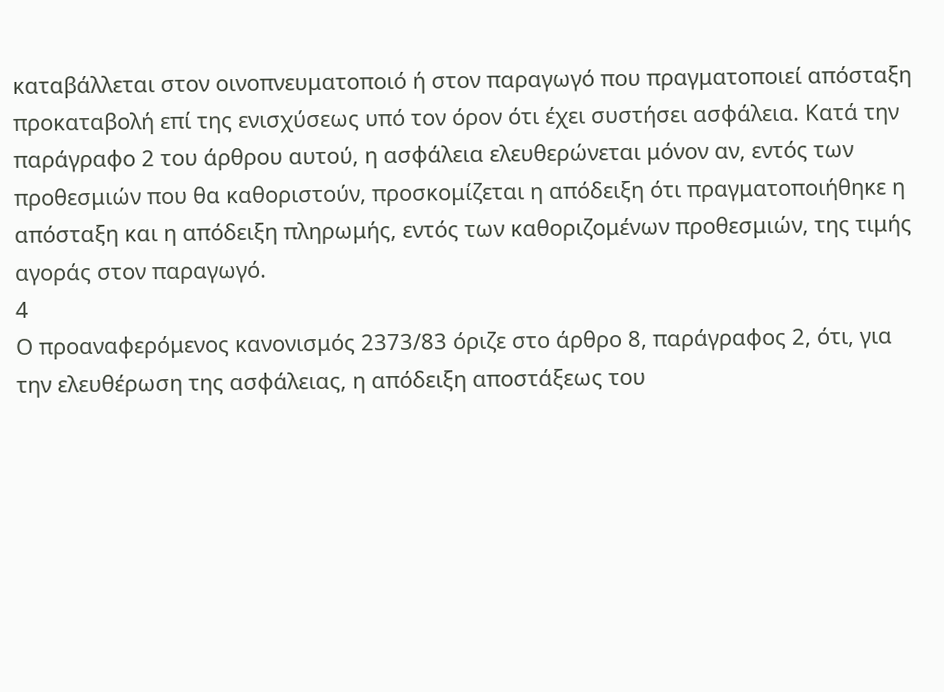καταβάλλεται στον οινοπνευματοποιό ή στον παραγωγό που πραγματοποιεί απόσταξη προκαταβολή επί της ενισχύσεως υπό τον όρον ότι έχει συστήσει ασφάλεια. Κατά την παράγραφο 2 του άρθρου αυτού, η ασφάλεια ελευθερώνεται μόνον αν, εντός των προθεσμιών που θα καθοριστούν, προσκομίζεται η απόδειξη ότι πραγματοποιήθηκε η απόσταξη και η απόδειξη πληρωμής, εντός των καθοριζομένων προθεσμιών, της τιμής αγοράς στον παραγωγό.
4
Ο προαναφερόμενος κανονισμός 2373/83 όριζε στο άρθρο 8, παράγραφος 2, ότι, για την ελευθέρωση της ασφάλειας, η απόδειξη αποστάξεως του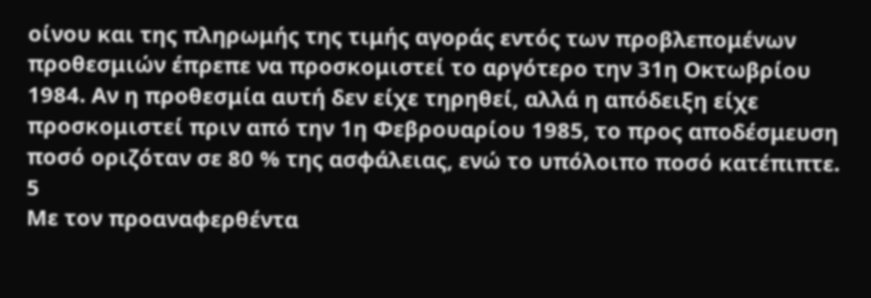οίνου και της πληρωμής της τιμής αγοράς εντός των προβλεπομένων προθεσμιών έπρεπε να προσκομιστεί το αργότερο την 31η Οκτωβρίου 1984. Αν η προθεσμία αυτή δεν είχε τηρηθεί, αλλά η απόδειξη είχε προσκομιστεί πριν από την 1η Φεβρουαρίου 1985, το προς αποδέσμευση ποσό οριζόταν σε 80 % της ασφάλειας, ενώ το υπόλοιπο ποσό κατέπιπτε.
5
Με τον προαναφερθέντα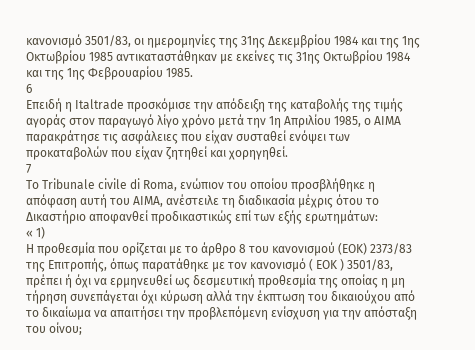κανονισμό 3501/83, οι ημερομηνίες της 31ης Δεκεμβρίου 1984 και της 1ης Οκτωβρίου 1985 αντικαταστάθηκαν με εκείνες τις 31ης Οκτωβρίου 1984 και της 1ης Φεβρουαρίου 1985.
6
Επειδή η Italtrade προσκόμισε την απόδειξη της καταβολής της τιμής αγοράς στον παραγωγό λίγο χρόνο μετά την 1η Απριλίου 1985, ο ΑΙΜΑ παρακράτησε τις ασφάλειες που είχαν συσταθεί ενόψει των προκαταβολών που είχαν ζητηθεί και χορηγηθεί.
7
Το Tribunale civile di Roma, ενώπιον του οποίου προσβλήθηκε η απόφαση αυτή του ΑΙΜΑ, ανέστειλε τη διαδικασία μέχρις ότου το Δικαστήριο αποφανθεί προδικαστικώς επί των εξής ερωτημάτων:
« 1)
Η προθεσμία που ορίζεται με το άρθρο 8 του κανονισμού (ΕΟΚ) 2373/83 της Επιτροπής, όπως παρατάθηκε με τον κανονισμό ( ΕΟΚ ) 3501/83, πρέπει ή όχι να ερμηνευθεί ως δεσμευτική προθεσμία της οποίας η μη τήρηση συνεπάγεται όχι κύρωση αλλά την έκπτωση του δικαιούχου από το δικαίωμα να απαιτήσει την προβλεπόμενη ενίσχυση για την απόσταξη του οίνου;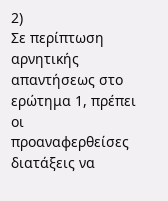2)
Σε περίπτωση αρνητικής απαντήσεως στο ερώτημα 1, πρέπει οι προαναφερθείσες διατάξεις να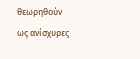θεωρηθούν ως ανίσχυρες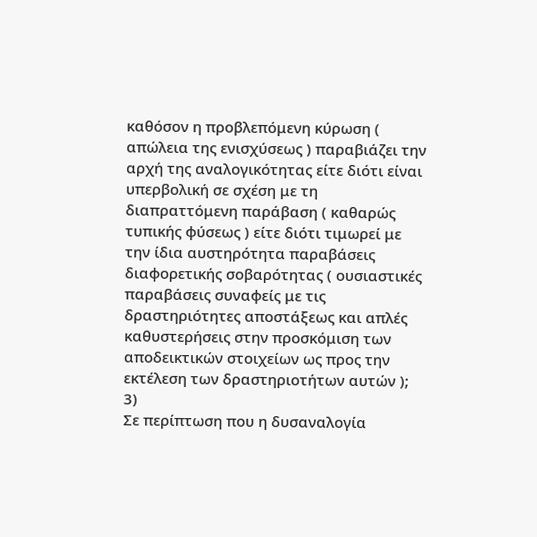καθόσον η προβλεπόμενη κύρωση ( απώλεια της ενισχύσεως ) παραβιάζει την αρχή της αναλογικότητας είτε διότι είναι υπερβολική σε σχέση με τη διαπραττόμενη παράβαση ( καθαρώς τυπικής φύσεως ) είτε διότι τιμωρεί με την ίδια αυστηρότητα παραβάσεις διαφορετικής σοβαρότητας ( ουσιαστικές παραβάσεις συναφείς με τις δραστηριότητες αποστάξεως και απλές καθυστερήσεις στην προσκόμιση των αποδεικτικών στοιχείων ως προς την εκτέλεση των δραστηριοτήτων αυτών );
3)
Σε περίπτωση που η δυσαναλογία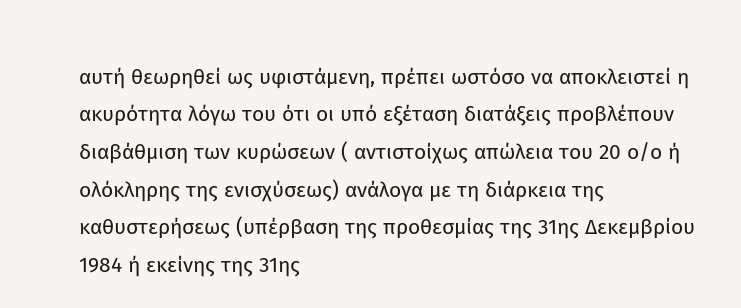αυτή θεωρηθεί ως υφιστάμενη, πρέπει ωστόσο να αποκλειστεί η ακυρότητα λόγω του ότι οι υπό εξέταση διατάξεις προβλέπουν διαβάθμιση των κυρώσεων ( αντιστοίχως απώλεια του 20 ο/ο ή ολόκληρης της ενισχύσεως) ανάλογα με τη διάρκεια της καθυστερήσεως (υπέρβαση της προθεσμίας της 31ης Δεκεμβρίου 1984 ή εκείνης της 31ης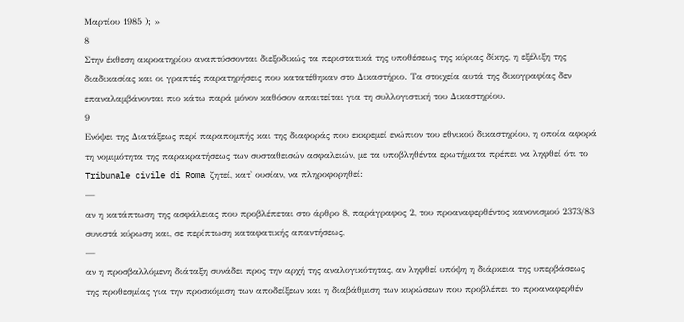Μαρτίου 1985 ); »
8
Στην έκθεση ακροατηρίου αναπτύσσονται διεξοδικώς τα περιστατικά της υποθέσεως της κύριας δίκης, η εξέλιξη της διαδικασίας και οι γραπτές παρατηρήσεις που κατατέθηκαν στο Δικαστήριο. Τα στοιχεία αυτά της δικογραφίας δεν επαναλαμβάνονται πιο κάτω παρά μόνον καθόσον απαιτείται για τη συλλογιστική του Δικαστηρίου.
9
Ενόψει της Διατάξεως περί παραπομπής και της διαφοράς που εκκρεμεί ενώπιον του εθνικού δικαστηρίου, η οποία αφορά τη νομιμότητα της παρακρατήσεως των συσταθεισών ασφαλειών, με τα υποβληθέντα ερωτήματα πρέπει να ληφθεί ότι το Tribunale civile di Roma ζητεί, κατ' ουσίαν, να πληροφορηθεί:
—
αν η κατάπτωση της ασφάλειας που προβλέπεται στο άρθρο 8, παράγραφος 2, του προαναφερθέντος κανονισμού 2373/83 συνιστά κύρωση και, σε περίπτωση καταφατικής απαντήσεως,
—
αν η προσβαλλόμενη διάταξη συνάδει προς την αρχή της αναλογικότητας, αν ληφθεί υπόψη η διάρκεια της υπερβάσεως της προθεσμίας για την προσκόμιση των αποδείξεων και η διαβάθμιση των κυρώσεων που προβλέπει το προαναφερθέν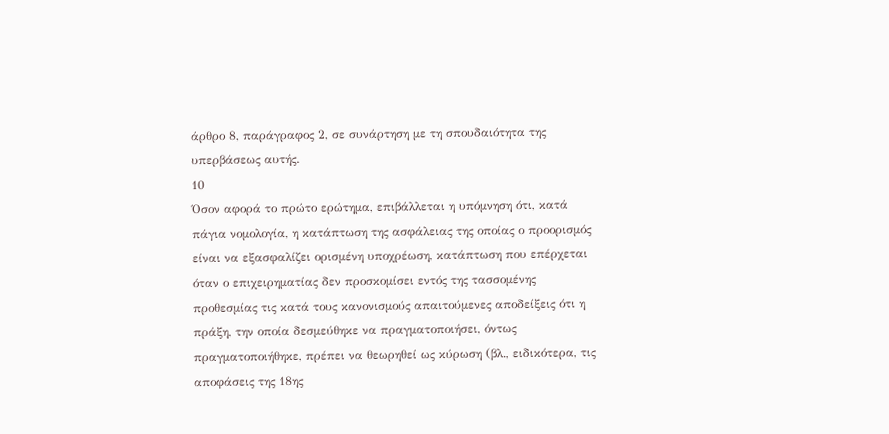άρθρο 8, παράγραφος 2, σε συνάρτηση με τη σπουδαιότητα της υπερβάσεως αυτής.
10
Όσον αφορά το πρώτο ερώτημα, επιβάλλεται η υπόμνηση ότι, κατά πάγια νομολογία, η κατάπτωση της ασφάλειας της οποίας ο προορισμός είναι να εξασφαλίζει ορισμένη υποχρέωση, κατάπτωση που επέρχεται όταν ο επιχειρηματίας δεν προσκομίσει εντός της τασσομένης προθεσμίας τις κατά τους κανονισμούς απαιτούμενες αποδείξεις ότι η πράξη, την οποία δεσμεύθηκε να πραγματοποιήσει, όντως πραγματοποιήθηκε, πρέπει να θεωρηθεί ως κύρωση (βλ., ειδικότερα, τις αποφάσεις της 18ης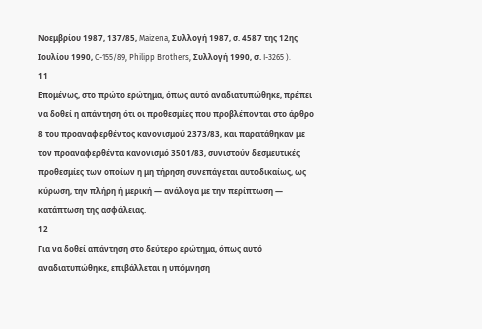Νοεμβρίου 1987, 137/85, Maizena, Συλλογή 1987, σ. 4587 της 12ης Ιουλίου 1990, C-155/89, Philipp Brothers, Συλλογή 1990, σ. I-3265 ).
11
Επομένως, στο πρώτο ερώτημα, όπως αυτό αναδιατυπώθηκε, πρέπει να δοθεί η απάντηση ότι οι προθεσμίες που προβλέπονται στο άρθρο 8 του προαναφερθέντος κανονισμού 2373/83, και παρατάθηκαν με τον προαναφερθέντα κανονισμό 3501/83, συνιστούν δεσμευτικές προθεσμίες των οποίων η μη τήρηση συνεπάγεται αυτοδικαίως, ως κύρωση, την πλήρη ή μερική — ανάλογα με την περίπτωση — κατάπτωση της ασφάλειας.
12
Για να δοθεί απάντηση στο δεύτερο ερώτημα, όπως αυτό αναδιατυπώθηκε, επιβάλλεται η υπόμνηση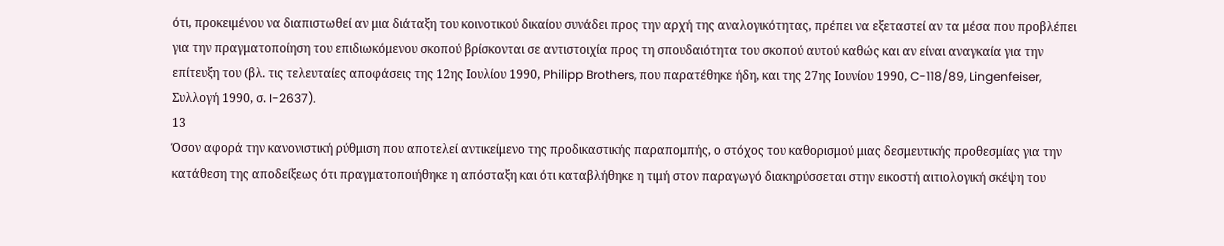ότι, προκειμένου να διαπιστωθεί αν μια διάταξη του κοινοτικού δικαίου συνάδει προς την αρχή της αναλογικότητας, πρέπει να εξεταστεί αν τα μέσα που προβλέπει για την πραγματοποίηση του επιδιωκόμενου σκοπού βρίσκονται σε αντιστοιχία προς τη σπουδαιότητα του σκοπού αυτού καθώς και αν είναι αναγκαία για την επίτευξη του (βλ. τις τελευταίες αποφάσεις της 12ης Ιουλίου 1990, Philipp Brothers, που παρατέθηκε ήδη, και της 27ης Ιουνίου 1990, C-118/89, Lingenfeiser, Συλλογή 1990, σ. I-2637).
13
Όσον αφορά την κανονιστική ρύθμιση που αποτελεί αντικείμενο της προδικαστικής παραπομπής, ο στόχος του καθορισμού μιας δεσμευτικής προθεσμίας για την κατάθεση της αποδείξεως ότι πραγματοποιήθηκε η απόσταξη και ότι καταβλήθηκε η τιμή στον παραγωγό διακηρύσσεται στην εικοστή αιτιολογική σκέψη του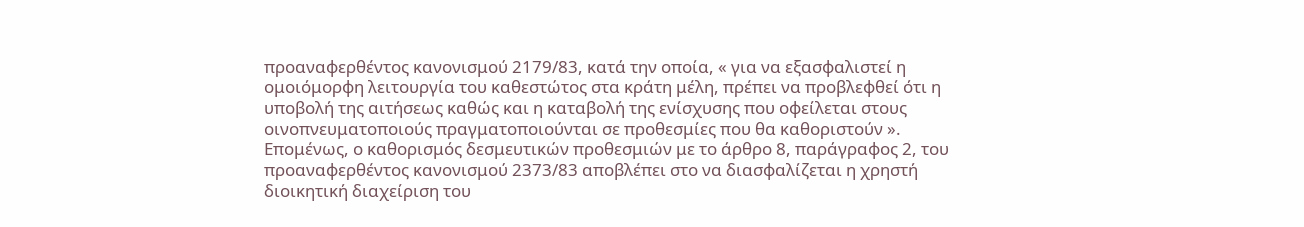προαναφερθέντος κανονισμού 2179/83, κατά την οποία, « για να εξασφαλιστεί η ομοιόμορφη λειτουργία του καθεστώτος στα κράτη μέλη, πρέπει να προβλεφθεί ότι η υποβολή της αιτήσεως καθώς και η καταβολή της ενίσχυσης που οφείλεται στους οινοπνευματοποιούς πραγματοποιούνται σε προθεσμίες που θα καθοριστούν ». Επομένως, ο καθορισμός δεσμευτικών προθεσμιών με το άρθρο 8, παράγραφος 2, του προαναφερθέντος κανονισμού 2373/83 αποβλέπει στο να διασφαλίζεται η χρηστή διοικητική διαχείριση του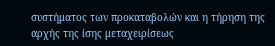συστήματος των προκαταβολών και η τήρηση της αρχής της ίσης μεταχειρίσεως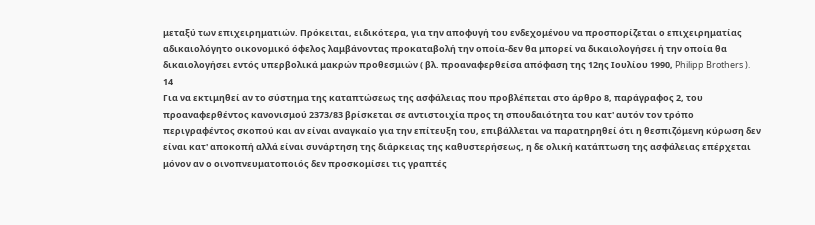μεταξύ των επιχειρηματιών. Πρόκειται, ειδικότερα, για την αποφυγή του ενδεχομένου να προσπορίζεται ο επιχειρηματίας αδικαιολόγητο οικονομικό όφελος λαμβάνοντας προκαταβολή την οποία-δεν θα μπορεί να δικαιολογήσει ή την οποία θα δικαιολογήσει εντός υπερβολικά μακρών προθεσμιών ( βλ. προαναφερθείσα απόφαση της 12ης Ιουλίου 1990, Philipp Brothers ).
14
Για να εκτιμηθεί αν το σύστημα της καταπτώσεως της ασφάλειας που προβλέπεται στο άρθρο 8, παράγραφος 2, του προαναφερθέντος κανονισμού 2373/83 βρίσκεται σε αντιστοιχία προς τη σπουδαιότητα του κατ' αυτόν τον τρόπο περιγραφέντος σκοπού και αν είναι αναγκαίο για την επίτευξη του, επιβάλλεται να παρατηρηθεί ότι η θεσπιζόμενη κύρωση δεν είναι κατ' αποκοπή αλλά είναι συνάρτηση της διάρκειας της καθυστερήσεως, η δε ολική κατάπτωση της ασφάλειας επέρχεται μόνον αν ο οινοπνευματοποιός δεν προσκομίσει τις γραπτές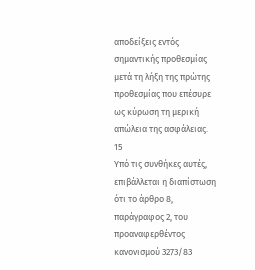αποδείξεις εντός σημαντικής προθεσμίας μετά τη λήξη της πρώτης προθεσμίας που επέσυρε ως κύρωση τη μερική απώλεια της ασφάλειας.
15
Υπό τις συνθήκες αυτές, επιβάλλεται η διαπίστωση ότι το άρθρο 8, παράγραφος 2, του προαναφερθέντος κανονισμού 3273/83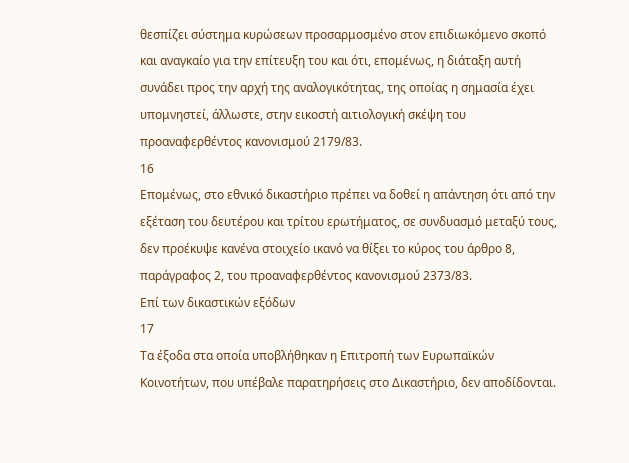θεσπίζει σύστημα κυρώσεων προσαρμοσμένο στον επιδιωκόμενο σκοπό και αναγκαίο για την επίτευξη του και ότι, επομένως, η διάταξη αυτή συνάδει προς την αρχή της αναλογικότητας, της οποίας η σημασία έχει υπομνηστεί, άλλωστε, στην εικοστή αιτιολογική σκέψη του προαναφερθέντος κανονισμού 2179/83.
16
Επομένως, στο εθνικό δικαστήριο πρέπει να δοθεί η απάντηση ότι από την εξέταση του δευτέρου και τρίτου ερωτήματος, σε συνδυασμό μεταξύ τους, δεν προέκυψε κανένα στοιχείο ικανό να θίξει το κύρος του άρθρο 8, παράγραφος 2, του προαναφερθέντος κανονισμού 2373/83.
Επί των δικαστικών εξόδων
17
Τα έξοδα στα οποία υποβλήθηκαν η Επιτροπή των Ευρωπαϊκών Κοινοτήτων, που υπέβαλε παρατηρήσεις στο Δικαστήριο, δεν αποδίδονται.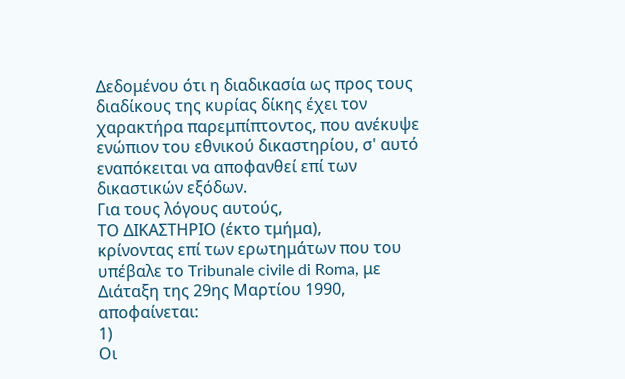Δεδομένου ότι η διαδικασία ως προς τους διαδίκους της κυρίας δίκης έχει τον χαρακτήρα παρεμπίπτοντος, που ανέκυψε ενώπιον του εθνικού δικαστηρίου, σ' αυτό εναπόκειται να αποφανθεί επί των δικαστικών εξόδων.
Για τους λόγους αυτούς,
ΤΟ ΔΙΚΑΣΤΗΡΙΟ (έκτο τμήμα),
κρίνοντας επί των ερωτημάτων που του υπέβαλε το Tribunale civile di Roma, με Διάταξη της 29ης Μαρτίου 1990, αποφαίνεται:
1)
Οι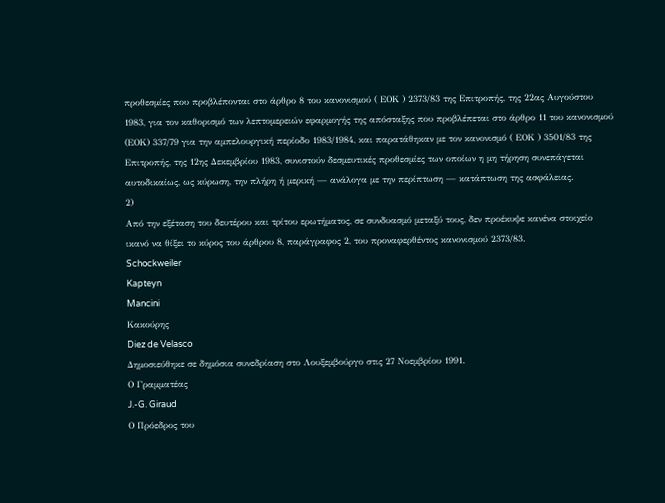προθεσμίες που προβλέπονται στο άρθρο 8 του κανονισμού ( ΕΟΚ ) 2373/83 της Επιτροπής, της 22ας Αυγούστου 1983, για τον καθορισμό των λεπτομερειών εφαρμογής της απόσταξης που προβλέπεται στο άρθρο 11 του κανονισμού (ΕΟΚ) 337/79 για την αμπελουργική περίοδο 1983/1984, και παρατάθηκαν με τον κανονισμό ( ΕΟΚ ) 3501/83 της Επιτροπής, της 12ης Δεκεμβρίου 1983, συνιστούν δεσμευτικές προθεσμίες των οποίων η μη τήρηση συνεπάγεται αυτοδικαίως, ως κύρωση, την πλήρη ή μερική — ανάλογα με την περίπτωση — κατάπτωση της ασφάλειας.
2)
Από την εξέταση του δευτέρου και τρίτου ερωτήματος, σε συνδυασμό μεταξύ τους, δεν προέκυψε κανένα στοιχείο ικανό να θίξει το κύρος του άρθρου 8, παράγραφος 2, του προναφερθέντος κανονισμού 2373/83.
Schockweiler
Kapteyn
Mancini
Κακούρης
Diez de Velasco
Δημοσιεύθηκε σε δημόσια συνεδρίαση στο Λουξεμβούργο στις 27 Νοεμβρίου 1991.
Ο Γραμματέας
J.-G. Giraud
Ο Πρόεδρος του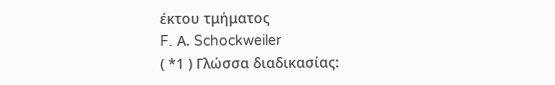έκτου τμήματος
F. Α. Schockweiler
( *1 ) Γλώσσα διαδικασίας: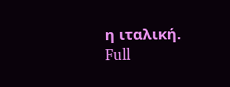η ιταλική.
Full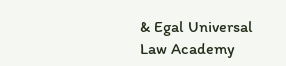& Egal Universal Law Academy